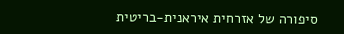סיפורה של אזרחית איראנית-בריטית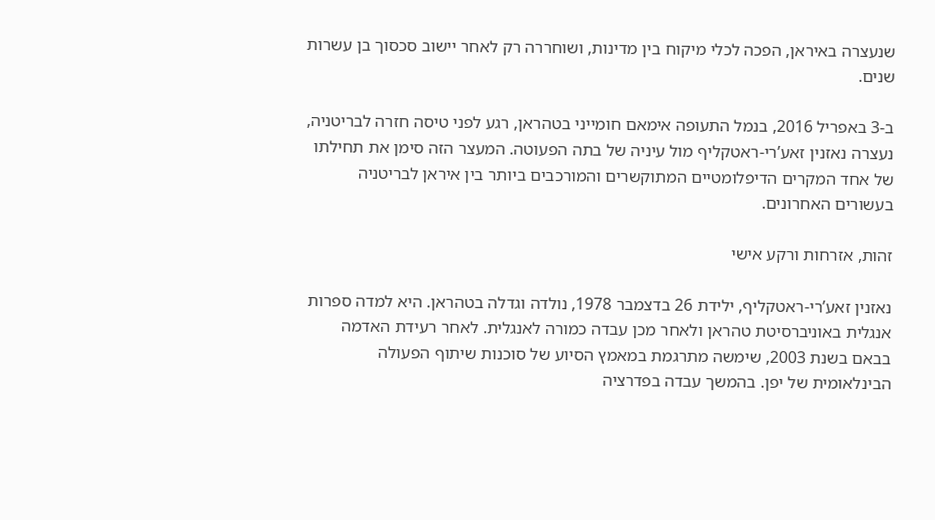שנעצרה באיראן, הפכה לכלי מיקוח בין מדינות, ושוחררה רק לאחר יישוב סכסוך בן עשרות שנים.

ב-3 באפריל 2016, בנמל התעופה אימאם חומייני בטהראן, רגע לפני טיסה חזרה לבריטניה, נעצרה נאזנין זאע’רי-ראטקליף מול עיניה של בתה הפעוטה. המעצר הזה סימן את תחילתו של אחד המקרים הדיפלומטיים המתוקשרים והמורכבים ביותר בין איראן לבריטניה בעשורים האחרונים.

זהות, אזרחות ורקע אישי

נאזנין זאע’רי-ראטקליף, ילידת 26 בדצמבר 1978, נולדה וגדלה בטהראן. היא למדה ספרות אנגלית באוניברסיטת טהראן ולאחר מכן עבדה כמורה לאנגלית. לאחר רעידת האדמה בבאם בשנת 2003, שימשה מתרגמת במאמץ הסיוע של סוכנות שיתוף הפעולה הבינלאומית של יפן. בהמשך עבדה בפדרציה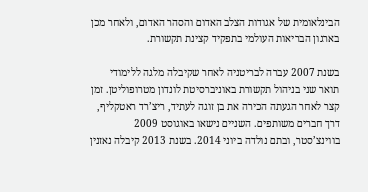הבינלאומית של אגודות הצלב האדום והסהר האדום, ולאחר מכן בארגון הבריאות העולמי בתפקיד קצינת תקשורת.

בשנת 2007 עברה לבריטניה לאחר שקיבלה מלגה ללימודי תואר שני בניהול תקשורת באוניברסיטת לונדון מטרופוליטן. זמן קצר לאחר הגעתה הכירה את בן זוגה לעתיד, ריצ’רד ראטקליף, דרך חברים משותפים. השניים נישאו באוגוסט 2009 בווינצ’סטר, ובתם נולדה ביוני 2014. בשנת 2013 קיבלה נאזנין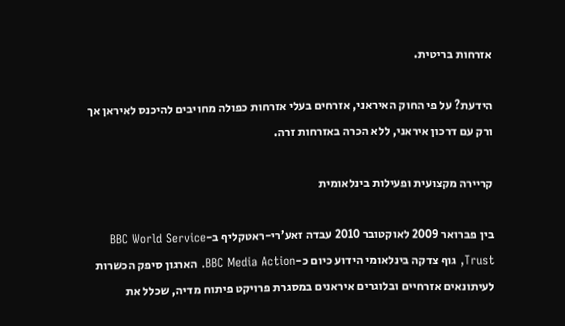אזרחות בריטית.

הידעת? על פי החוק האיראני, אזרחים בעלי אזרחות כפולה מחויבים להיכנס לאיראן אך ורק עם דרכון איראני, ללא הכרה באזרחות זרה.

קריירה מקצועית ופעילות בינלאומית

בין פברואר 2009 לאוקטובר 2010 עבדה זאע’רי-ראטקליף ב-BBC World Service Trust, גוף צדקה בינלאומי הידוע כיום כ-BBC Media Action. הארגון סיפק הכשרות לעיתונאים אזרחיים ובלוגרים איראנים במסגרת פרויקט פיתוח מדיה, שכלל את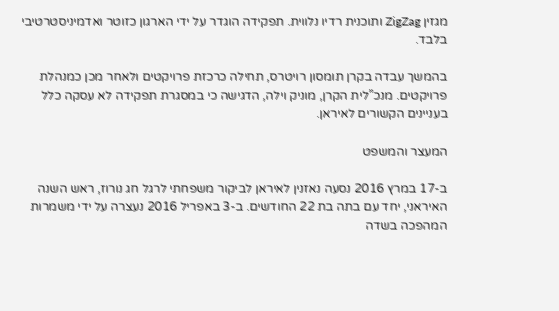מגזין ZigZag ותוכנית רדיו נלווית. תפקידה הוגדר על ידי הארגון כזוטר ואדמיניסטרטיבי בלבד.

בהמשך עבדה בקרן תומסון רויטרס, תחילה כרכזת פרויקטים ולאחר מכן כמנהלת פרויקטים. מנכ”לית הקרן, מוניק וילה, הדגישה כי במסגרת תפקידה לא עסקה כלל בעניינים הקשורים לאיראן.

המעצר והמשפט

ב-17 במרץ 2016 נסעה נאזנין לאיראן לביקור משפחתי לרגל חג נורוז, ראש השנה האיראני, יחד עם בתה בת 22 החודשים. ב-3 באפריל 2016 נעצרה על ידי משמרות המהפכה בשדה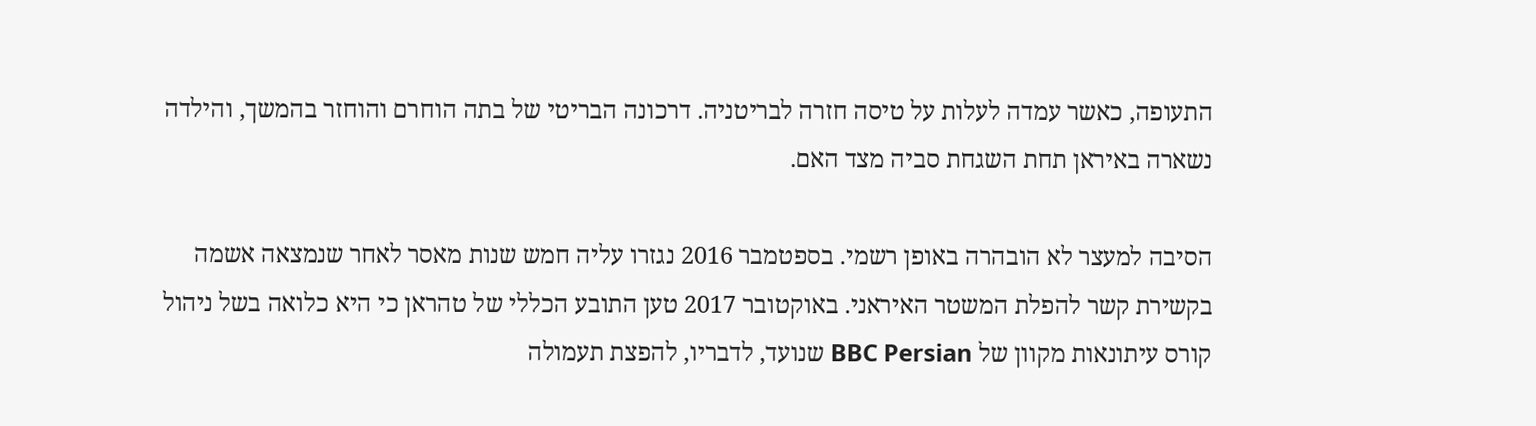התעופה, כאשר עמדה לעלות על טיסה חזרה לבריטניה. דרכונה הבריטי של בתה הוחרם והוחזר בהמשך, והילדה נשארה באיראן תחת השגחת סביה מצד האם.

הסיבה למעצר לא הובהרה באופן רשמי. בספטמבר 2016 נגזרו עליה חמש שנות מאסר לאחר שנמצאה אשמה בקשירת קשר להפלת המשטר האיראני. באוקטובר 2017 טען התובע הכללי של טהראן כי היא כלואה בשל ניהול קורס עיתונאות מקוון של BBC Persian שנועד, לדבריו, להפצת תעמולה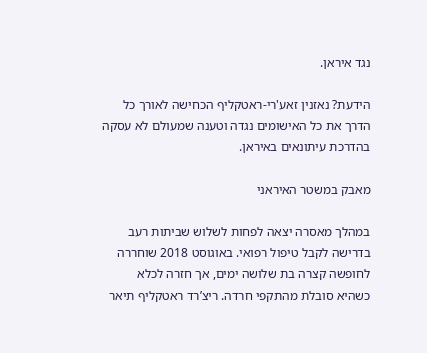נגד איראן.

הידעת? נאזנין זאע'רי-ראטקליף הכחישה לאורך כל הדרך את כל האישומים נגדה וטענה שמעולם לא עסקה בהדרכת עיתונאים באיראן.

מאבק במשטר האיראני

במהלך מאסרה יצאה לפחות לשלוש שביתות רעב בדרישה לקבל טיפול רפואי. באוגוסט 2018 שוחררה לחופשה קצרה בת שלושה ימים, אך חזרה לכלא כשהיא סובלת מהתקפי חרדה. ריצ’רד ראטקליף תיאר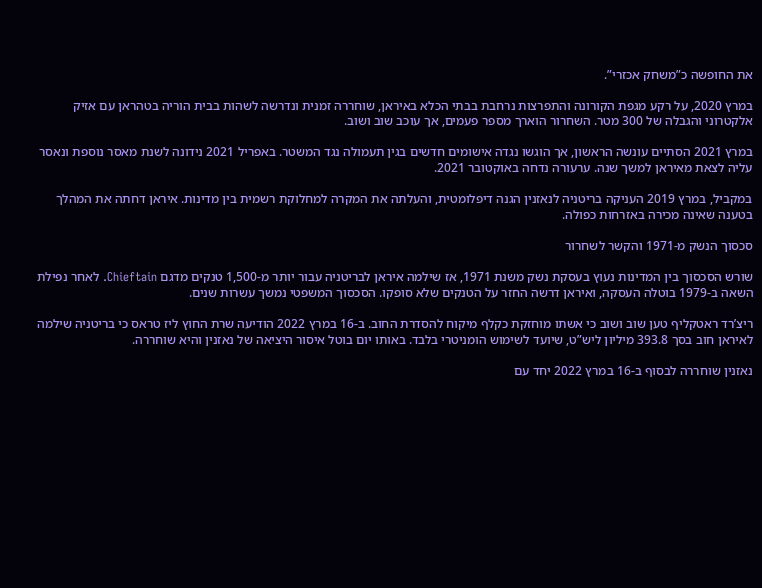את החופשה כ”משחק אכזרי”.

במרץ 2020, על רקע מגפת הקורונה והתפרצות נרחבת בבתי הכלא באיראן, שוחררה זמנית ונדרשה לשהות בבית הוריה בטהראן עם אזיק אלקטרוני והגבלה של 300 מטר. השחרור הוארך מספר פעמים, אך עוכב שוב ושוב.

במרץ 2021 הסתיים עונשה הראשון, אך הוגשו נגדה אישומים חדשים בגין תעמולה נגד המשטר. באפריל 2021 נידונה לשנת מאסר נוספת ונאסר עליה לצאת מאיראן למשך שנה. ערעורה נדחה באוקטובר 2021.

במקביל, במרץ 2019 העניקה בריטניה לנאזנין הגנה דיפלומטית, והעלתה את המקרה למחלוקת רשמית בין מדינות. איראן דחתה את המהלך בטענה שאינה מכירה באזרחות כפולה.

סכסוך הנשק מ-1971 והקשר לשחרור

שורש הסכסוך בין המדינות נעוץ בעסקת נשק משנת 1971, אז שילמה איראן לבריטניה עבור יותר מ-1,500 טנקים מדגם Chieftain. לאחר נפילת השאה ב-1979 בוטלה העסקה, ואיראן דרשה החזר על הטנקים שלא סופקו. הסכסוך המשפטי נמשך עשרות שנים.

ריצ’רד ראטקליף טען שוב ושוב כי אשתו מוחזקת כקלף מיקוח להסדרת החוב. ב-16 במרץ 2022 הודיעה שרת החוץ ליז טראס כי בריטניה שילמה לאיראן חוב בסך 393.8 מיליון ליש”ט, שיועד לשימוש הומניטרי בלבד. באותו יום בוטל איסור היציאה של נאזנין והיא שוחררה.

נאזנין שוחררה לבסוף ב-16 במרץ 2022 יחד עם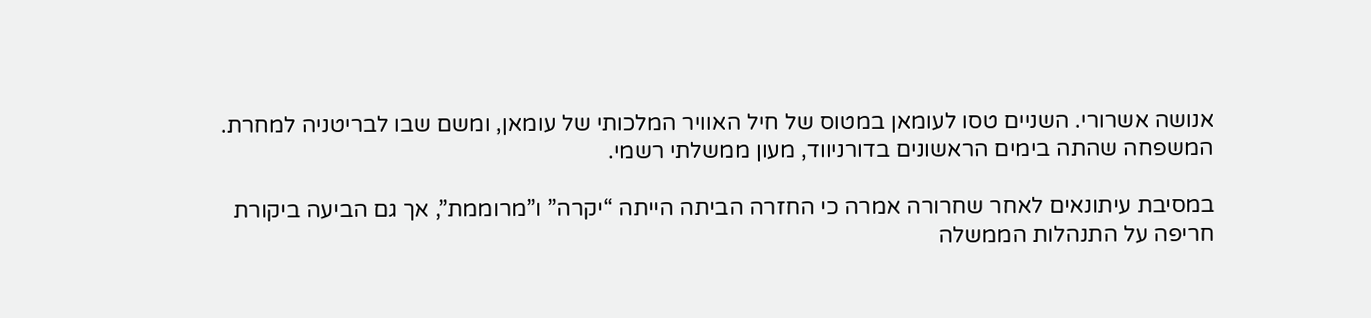אנושה אשרורי. השניים טסו לעומאן במטוס של חיל האוויר המלכותי של עומאן, ומשם שבו לבריטניה למחרת. המשפחה שהתה בימים הראשונים בדורניווד, מעון ממשלתי רשמי.

במסיבת עיתונאים לאחר שחרורה אמרה כי החזרה הביתה הייתה “יקרה” ו”מרוממת”, אך גם הביעה ביקורת חריפה על התנהלות הממשלה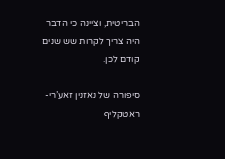הבריטית, וציינה כי הדבר היה צריך לקרות שש שנים קודם לכן.

סיפורה של נאזנין זאע’רי-ראטקליף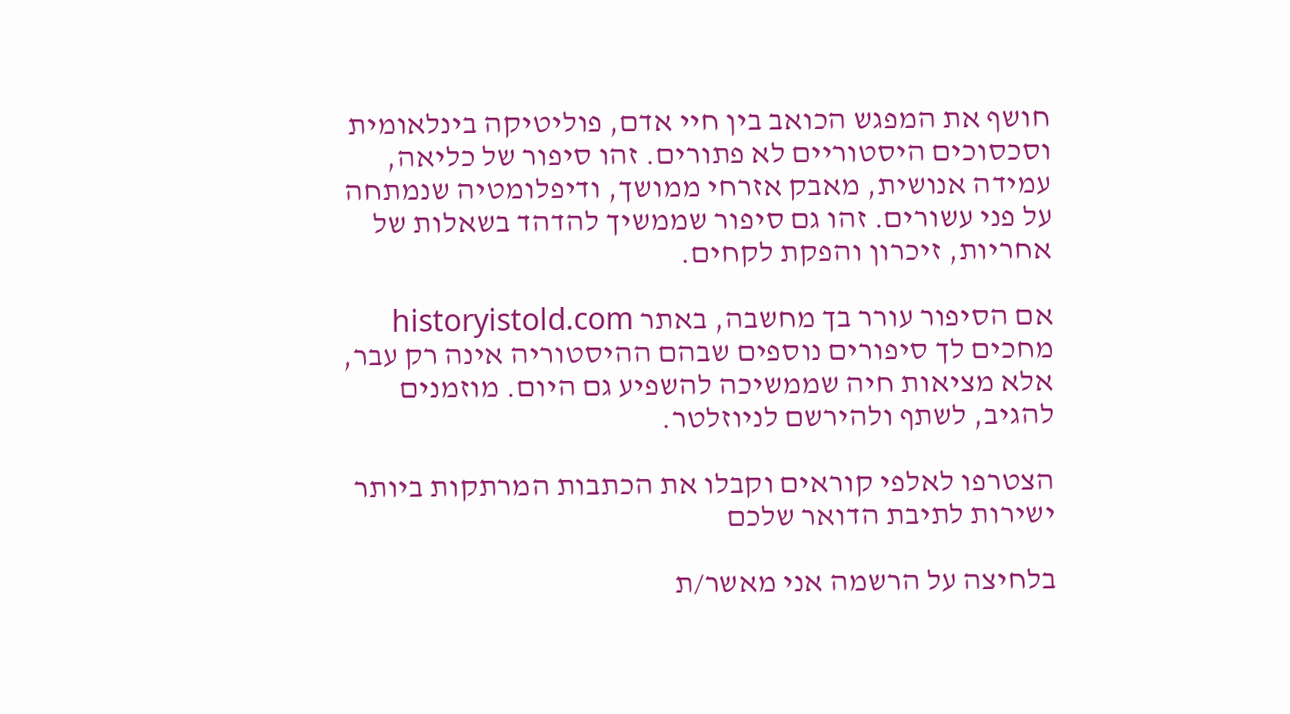חושף את המפגש הכואב בין חיי אדם, פוליטיקה בינלאומית וסכסוכים היסטוריים לא פתורים. זהו סיפור של כליאה, עמידה אנושית, מאבק אזרחי ממושך, ודיפלומטיה שנמתחה על פני עשורים. זהו גם סיפור שממשיך להדהד בשאלות של אחריות, זיכרון והפקת לקחים.

אם הסיפור עורר בך מחשבה, באתר historyistold.com מחכים לך סיפורים נוספים שבהם ההיסטוריה אינה רק עבר, אלא מציאות חיה שממשיכה להשפיע גם היום. מוזמנים להגיב, לשתף ולהירשם לניוזלטר.

הצטרפו לאלפי קוראים וקבלו את הכתבות המרתקות ביותר ישירות לתיבת הדואר שלכם

בלחיצה על הרשמה אני מאשר/ת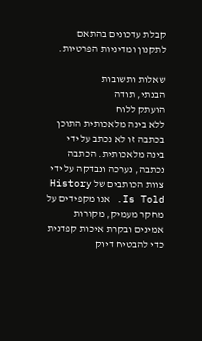קבלת עדכונים בהתאם לתקנון ומדיניות הפרטיות.

שאלות ותשובות
הבנתי, תודה
הועתק ללוח
ללא בינה מלאכותית התוכן בכתבה זו לא נכתב על ידי בינה מלאכותית. הכתבה נכתבה, נערכה ונבדקה על ידי צוות הכותבים של History Is Told. אנו מקפידים על מחקר מעמיק, מקורות אמינים ובקרת איכות קפדנית כדי להבטיח דיוק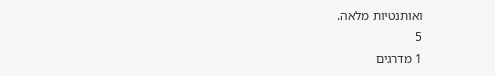ואותנטיות מלאה.
5
1 מדרגים